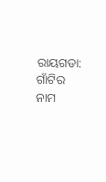ରାୟଗଡା: ଗାଁଟିର ନାମ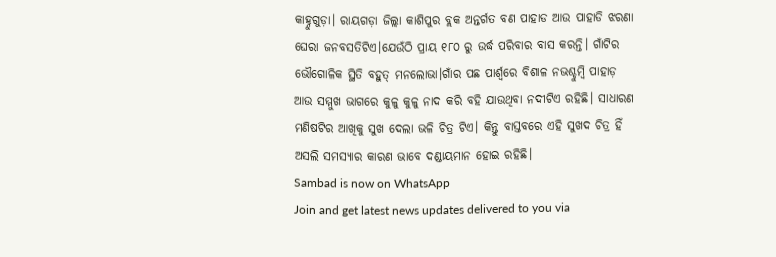କାହ୍ନୁଗୁଡ଼ା। ରାୟଗଡ଼ା ଜିଲ୍ଲା କାଶିପୁର ବ୍ଲକ ଅନ୍ତର୍ଗତ ବଣ ପାହାଡ ଆଉ ପାହାଡି ଝରଣା ଘେରା ଜନବସତିଟିଏ।ଯେଉଁଠି ପ୍ରାୟ ୧୮୦ ରୁ ଉର୍ଦ୍ଧ ପରିବାର ବାସ କରନ୍ତି। ଗାଁଟିର ଭୌଗୋଳିକ ସ୍ଥିତି ବହୁତ୍ ମନଲୋଭା।ଗାଁର ପଛ ପାର୍ଶ୍ଵରେ ବିଶାଳ ନଭଶ୍ଚୁମ୍ବି ପାହାଡ଼ ଆଉ ସମ୍ମୁଖ ଭାଗରେ କୁଳୁ କୁଳୁ ନାଦ କରି ବହି ଯାଉଥିବା ନଦୀଟିଏ ରହିଛି। ସାଧାରଣ ମଣିଷଟିର ଆଖିକୁ ସୁଖ ଦେଲା ଭଳି ଚିତ୍ର ଟିଏ। କିନ୍ତୁ ବାସ୍ତବରେ ଏହି ସୁଖଦ ଚିତ୍ର ହିଁ ଅସଲି ସମସ୍ୟାର କାରଣ ଭାବେ ଦଣ୍ଡାୟମାନ ହୋଇ ରହିଛି।
Sambad is now on WhatsApp
Join and get latest news updates delivered to you via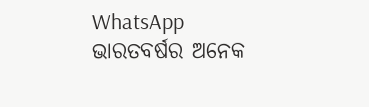WhatsApp
ଭାରତବର୍ଷର ଅନେକ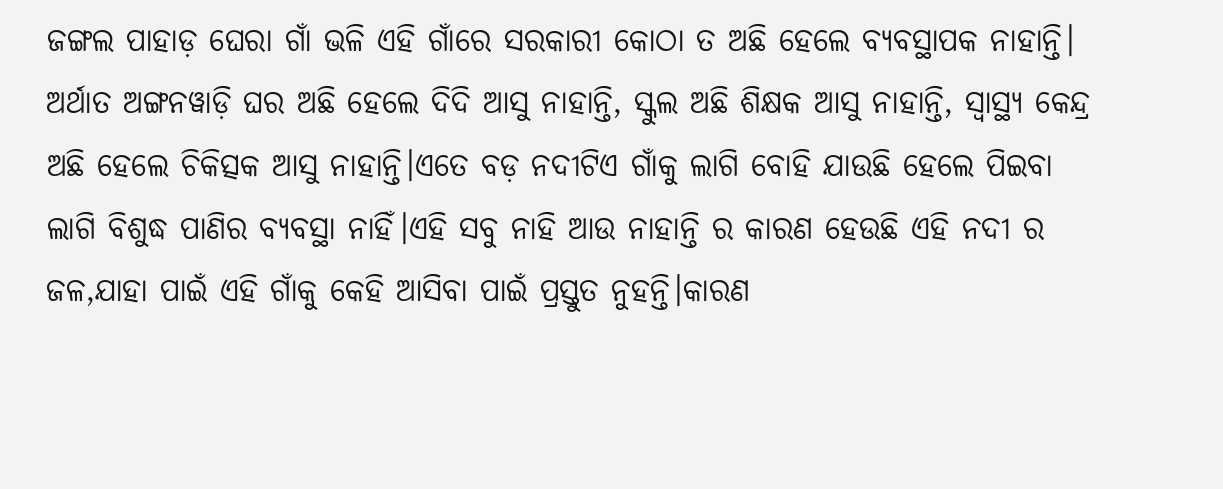ଜଙ୍ଗଲ ପାହାଡ଼ ଘେରା ଗାଁ ଭଳି ଏହି ଗାଁରେ ସରକାରୀ କୋଠା ତ ଅଛି ହେଲେ ବ୍ୟବସ୍ଥାପକ ନାହାନ୍ତି। ଅର୍ଥାତ ଅଙ୍ଗନୱାଡ଼ି ଘର ଅଛି ହେଲେ ଦିଦି ଆସୁ ନାହାନ୍ତି, ସ୍କୁଲ ଅଛି ଶିକ୍ଷକ ଆସୁ ନାହାନ୍ତି, ସ୍ବାସ୍ଥ୍ୟ କେନ୍ଦ୍ର ଅଛି ହେଲେ ଚିକିତ୍ସକ ଆସୁ ନାହାନ୍ତି।ଏତେ ବଡ଼ ନଦୀଟିଏ ଗାଁକୁ ଲାଗି ବୋହି ଯାଉଛି ହେଲେ ପିଇବା ଲାଗି ବିଶୁଦ୍ଧ ପାଣିର ବ୍ୟବସ୍ଥା ନାହିଁ।ଏହି ସବୁ ନାହି ଆଉ ନାହାନ୍ତି ର କାରଣ ହେଉଛି ଏହି ନଦୀ ର ଜଳ,ଯାହା ପାଇଁ ଏହି ଗାଁକୁ କେହି ଆସିବା ପାଇଁ ପ୍ରସ୍ତୁତ ନୁହନ୍ତି।କାରଣ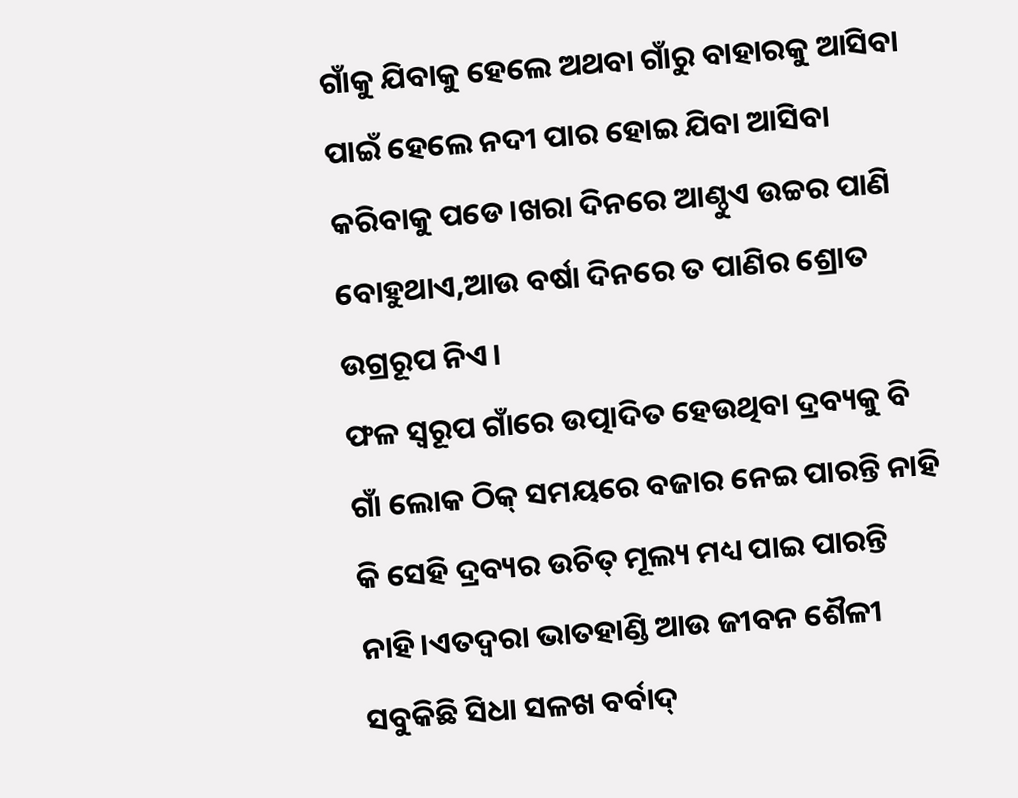ଗାଁକୁ ଯିବାକୁ ହେଲେ ଅଥବା ଗାଁରୁ ବାହାରକୁ ଆସିବା ପାଇଁ ହେଲେ ନଦୀ ପାର ହୋଇ ଯିବା ଆସିବା କରିବାକୁ ପଡେ।ଖରା ଦିନରେ ଆଣ୍ଠୁଏ ଉଚ୍ଚର ପାଣି ବୋହୁଥାଏ,ଆଉ ବର୍ଷା ଦିନରେ ତ ପାଣିର ଶ୍ରୋତ ଉଗ୍ରରୂପ ନିଏ।
ଫଳ ସ୍ୱରୂପ ଗାଁରେ ଉତ୍ପାଦିତ ହେଉଥିବା ଦ୍ରବ୍ୟକୁ ବି ଗାଁ ଲୋକ ଠିକ୍ ସମୟରେ ବଜାର ନେଇ ପାରନ୍ତି ନାହି କି ସେହି ଦ୍ରବ୍ୟର ଉଚିତ୍ ମୂଲ୍ୟ ମଧ୍ୟ ପାଇ ପାରନ୍ତି ନାହି।ଏତଦ୍ୱରା ଭାତହାଣ୍ଡି ଆଉ ଜୀବନ ଶୈଳୀ ସବୁକିଛି ସିଧା ସଳଖ ବର୍ବାଦ୍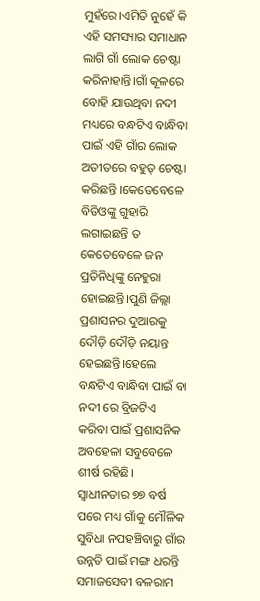ମୁହଁରେ।ଏମିତି ନୁହେଁ କି ଏହି ସମସ୍ୟାର ସମାଧାନ ଲାଗି ଗାଁ ଲୋକ ଚେଷ୍ଟା କରିନାହାନ୍ତି।ଗାଁ କୂଳରେ ବୋହି ଯାଉଥିବା ନଦୀ ମଧ୍ୟରେ ବନ୍ଧଟିଏ ବାନ୍ଧିବା ପାଇଁ ଏହି ଗାଁର ଲୋକ ଅତୀତରେ ବହୁତ୍ ଚେଷ୍ଟା କରିଛନ୍ତି ।କେତେବେଳେ ବିଡିଓଙ୍କୁ ଗୁହାରି ଲଗାଇଛନ୍ତି ତ କେତେବେଳେ ଜନ ପ୍ରତିନିଧିଙ୍କୁ ନେହୁରା ହୋଇଛନ୍ତି।ପୁଣି ଜିଲ୍ଲା ପ୍ରଶାସନର ଦୁଆରକୁ ଦୌଡ଼ି ଦୌଡ଼ି ନୟାନ୍ତ ହେଇଛନ୍ତି।ହେଲେ ବନ୍ଧଟିଏ ବାନ୍ଧିବା ପାଇଁ ବା ନଦୀ ରେ ବ୍ରିଜଟିଏ କରିବା ପାଇଁ ପ୍ରଶାସନିକ ଅବହେଳା ସବୁବେଳେ ଶୀର୍ଷ ରହିଛି।
ସ୍ବାଧୀନତାର ୭୭ ବର୍ଷ ପରେ ମଧ୍ୟ ଗାଁକୁ ମୌଳିକ ସୁବିଧା ନପହଞ୍ଚିବାରୁ ଗାଁର ଉନ୍ନତି ପାଇଁ ମଙ୍ଗ ଧରନ୍ତି ସମାଜସେବୀ ବଳରାମ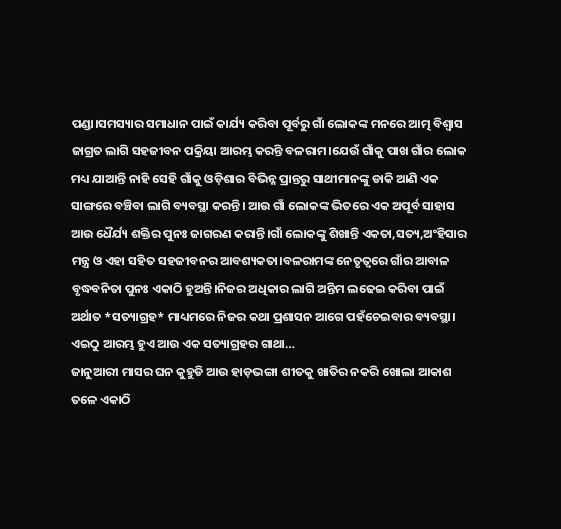ପଣ୍ଡା।ସମସ୍ୟାର ସମାଧାନ ପାଇଁ କାର୍ଯ୍ୟ କରିବା ପୂର୍ବରୁ ଗାଁ ଲୋକଙ୍କ ମନରେ ଆତ୍ମ ବିଶ୍ୱାସ ଜାଗ୍ରତ ଲାଗି ସହଜୀବନ ପକ୍ରିୟା ଆରମ୍ଭ କରନ୍ତି ବଳରାମ।ଯେଉଁ ଗାଁକୁ ପାଖ ଗାଁର ଲୋକ ମଧ୍ୟ ଯାଆନ୍ତି ନାହି ସେହି ଗାଁକୁ ଓଡ଼ିଶାର ବିଭିନ୍ନ ପ୍ରାନ୍ତରୁ ସାଥୀମାନଙ୍କୁ ଡାକି ଆଣି ଏକ ସାଙ୍ଗରେ ବଞ୍ଚିବା ଲାଗି ବ୍ୟବସ୍ଥା କରନ୍ତି। ଆଉ ଗାଁ ଲୋକଙ୍କ ଭିତରେ ଏକ ଅପୂର୍ବ ସାହାସ ଆଉ ଧୈର୍ଯ୍ୟ ଶକ୍ତିର ପୁନଃ ଜାଗରଣ କରାନ୍ତି।ଗାଁ ଲୋକଙ୍କୁ ଶିଖାନ୍ତି ଏକତା,ସତ୍ୟ,ଅଂହିସାର ମନ୍ତ୍ର ଓ ଏହା ସହିତ ସହଜୀବନର ଆବଶ୍ୟକତା।ବଳରାମଙ୍କ ନେତୃତ୍ବରେ ଗାଁର ଆବାଳ ବୃଦ୍ଧବନିତା ପୁନଃ ଏକାଠି ହୁଅନ୍ତି।ନିଜର ଅଧିକାର ଲାଗି ଅନ୍ତିମ ଲଢେଇ କରିବା ପାଇଁ ଅର୍ଥାତ *ସତ୍ୟାଗ୍ରହ* ମାଧ୍ୟମରେ ନିଜର କଥା ପ୍ରଶାସନ ଆଗେ ପହଁଚେଇବାର ବ୍ୟବସ୍ଥା।
ଏଇଠୁ ଆରମ୍ଭ ହୁଏ ଆଉ ଏକ ସତ୍ୟାଗ୍ରହର ଗାଥା…
ଜାନୁଆରୀ ମାସର ଘନ କୁହୁଡି ଆଉ ହାଡ଼ଭଙ୍ଗା ଶୀତକୁ ଖାତିର ନକରି ଖୋଲା ଆକାଶ ତଳେ ଏକାଠି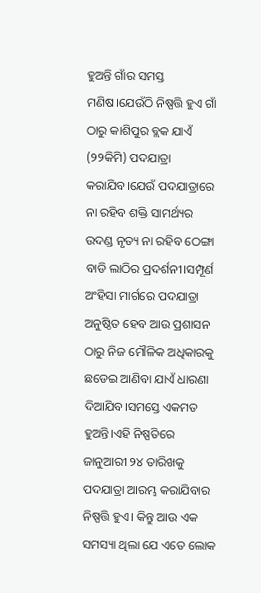ହୁଅନ୍ତି ଗାଁର ସମସ୍ତ ମଣିଷ।ଯେଉଁଠି ନିଷ୍ପତ୍ତି ହୁଏ ଗାଁ ଠାରୁ କାଶିପୁର ବ୍ଲକ ଯାଏଁ (୨୨କିମି) ପଦଯାତ୍ରା କରାଯିବ।ଯେଉଁ ପଦଯାତ୍ରାରେ ନା ରହିବ ଶକ୍ତି ସାମର୍ଥ୍ୟର ଉଦଣ୍ଡ ନୃତ୍ୟ ନା ରହିବ ଠେଙ୍ଗା ବାଡି ଲାଠିର ପ୍ରଦର୍ଶନୀ।ସମ୍ପୂର୍ଣ ଅଂହିସା ମାର୍ଗରେ ପଦଯାତ୍ରା ଅନୁଷ୍ଠିତ ହେବ ଆଉ ପ୍ରଶାସନ ଠାରୁ ନିଜ ମୌଳିକ ଅଧିକାରକୁ ଛଡେଇ ଆଣିବା ଯାଏଁ ଧାରଣା ଦିଆଯିବ।ସମସ୍ତେ ଏକମତ ହୁଅନ୍ତି।ଏହି ନିଷ୍ପତିରେ ଜାନୁଆରୀ ୨୪ ତାରିଖକୁ ପଦଯାତ୍ରା ଆରମ୍ଭ କରାଯିବାର ନିଷ୍ପତ୍ତି ହୁଏ। କିନ୍ତୁ ଆଉ ଏକ ସମସ୍ୟା ଥିଲା ଯେ ଏତେ ଲୋକ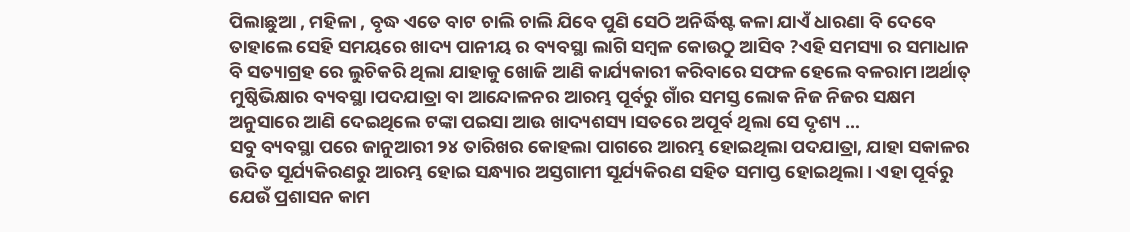ପିଲାଛୁଆ , ମହିଳା , ବୃଦ୍ଧ ଏତେ ବାଟ ଚାଲି ଚାଲି ଯିବେ ପୁଣି ସେଠି ଅନିର୍ଦ୍ଧିଷ୍ଟ କଳା ଯାଏଁ ଧାରଣା ବି ଦେବେ ତାହାଲେ ସେହି ସମୟରେ ଖାଦ୍ୟ ପାନୀୟ ର ବ୍ୟବସ୍ଥା ଲାଗି ସମ୍ବଳ କୋଉଠୁ ଆସିବ ?ଏହି ସମସ୍ୟା ର ସମାଧାନ ବି ସତ୍ୟାଗ୍ରହ ରେ ଲୁଚିକରି ଥିଲା ଯାହାକୁ ଖୋଜି ଆଣି କାର୍ଯ୍ୟକାରୀ କରିବାରେ ସଫଳ ହେଲେ ବଳରାମ।ଅର୍ଥାତ୍ ମୁଷ୍ଠିଭିକ୍ଷାର ବ୍ୟବସ୍ଥା।ପଦଯାତ୍ରା ବା ଆନ୍ଦୋଳନର ଆରମ୍ଭ ପୂର୍ବରୁ ଗାଁର ସମସ୍ତ ଲୋକ ନିଜ ନିଜର ସକ୍ଷମ ଅନୁସାରେ ଆଣି ଦେଇଥିଲେ ଟଙ୍କା ପଇସା ଆଉ ଖାଦ୍ୟଶସ୍ୟ।ସତରେ ଅପୂର୍ବ ଥିଲା ସେ ଦୃଶ୍ୟ …
ସବୁ ବ୍ୟବସ୍ଥା ପରେ ଜାନୁଆରୀ ୨୪ ତାରିଖର କୋହଲା ପାଗରେ ଆରମ୍ଭ ହୋଇଥିଲା ପଦଯାତ୍ରା, ଯାହା ସକାଳର ଉଦିତ ସୂର୍ଯ୍ୟକିରଣରୁ ଆରମ୍ଭ ହୋଇ ସନ୍ଧ୍ୟାର ଅସ୍ତଗାମୀ ସୂର୍ଯ୍ୟକିରଣ ସହିତ ସମାପ୍ତ ହୋଇଥିଲା। ଏହା ପୂର୍ବରୁ ଯେଉଁ ପ୍ରଶାସନ କାମ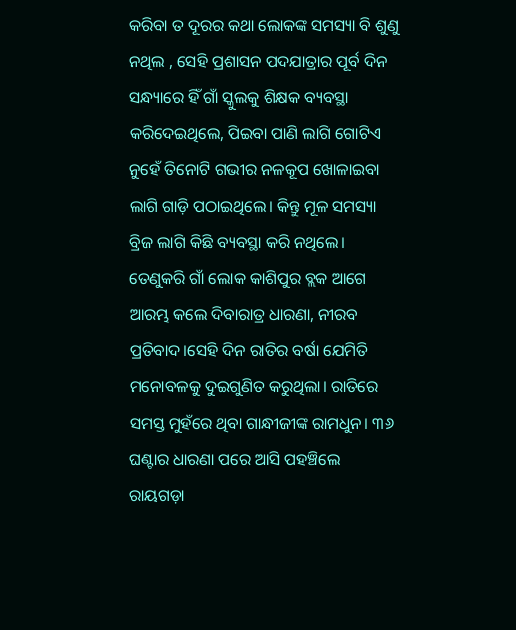କରିବା ତ ଦୂରର କଥା ଲୋକଙ୍କ ସମସ୍ୟା ବି ଶୁଣୁ ନଥିଲ , ସେହି ପ୍ରଶାସନ ପଦଯାତ୍ରାର ପୂର୍ବ ଦିନ ସନ୍ଧ୍ୟାରେ ହିଁ ଗାଁ ସ୍କୁଲକୁ ଶିକ୍ଷକ ବ୍ୟବସ୍ଥା କରିଦେଇଥିଲେ, ପିଇବା ପାଣି ଲାଗି ଗୋଟିଏ ନୁହେଁ ତିନୋଟି ଗଭୀର ନଳକୂପ ଖୋଳାଇବା ଲାଗି ଗାଡ଼ି ପଠାଇଥିଲେ। କିନ୍ତୁ ମୂଳ ସମସ୍ୟା ବ୍ରିଜ ଲାଗି କିଛି ବ୍ୟବସ୍ଥା କରି ନଥିଲେ। ତେଣୁକରି ଗାଁ ଲୋକ କାଶିପୁର ବ୍ଲକ ଆଗେ ଆରମ୍ଭ କଲେ ଦିବାରାତ୍ର ଧାରଣା, ନୀରବ ପ୍ରତିବାଦ।ସେହି ଦିନ ରାତିର ବର୍ଷା ଯେମିତି ମନୋବଳକୁ ଦୁଇଗୁଣିତ କରୁଥିଲା। ରାତିରେ ସମସ୍ତ ମୁହଁରେ ଥିବା ଗାନ୍ଧୀଜୀଙ୍କ ରାମଧୁନ। ୩୬ ଘଣ୍ଟାର ଧାରଣା ପରେ ଆସି ପହଞ୍ଚିଲେ ରାୟଗଡ଼ା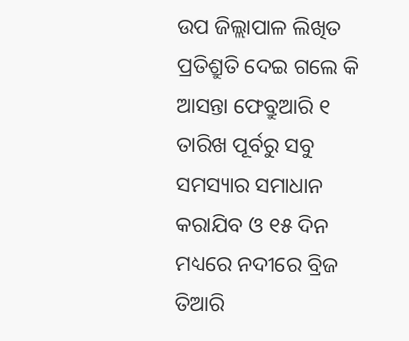ଉପ ଜିଲ୍ଲାପାଳ ଲିଖିତ ପ୍ରତିଶ୍ରୁତି ଦେଇ ଗଲେ କି ଆସନ୍ତା ଫେବ୍ରୁଆରି ୧ ତାରିଖ ପୂର୍ବରୁ ସବୁ ସମସ୍ୟାର ସମାଧାନ କରାଯିବ ଓ ୧୫ ଦିନ ମଧ୍ୟରେ ନଦୀରେ ବ୍ରିଜ ତିଆରି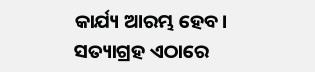କାର୍ଯ୍ୟ ଆରମ୍ଭ ହେବ। ସତ୍ୟାଗ୍ରହ ଏଠାରେ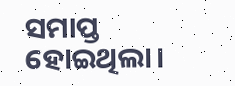ସମାପ୍ତ ହୋଇଥିଲା।